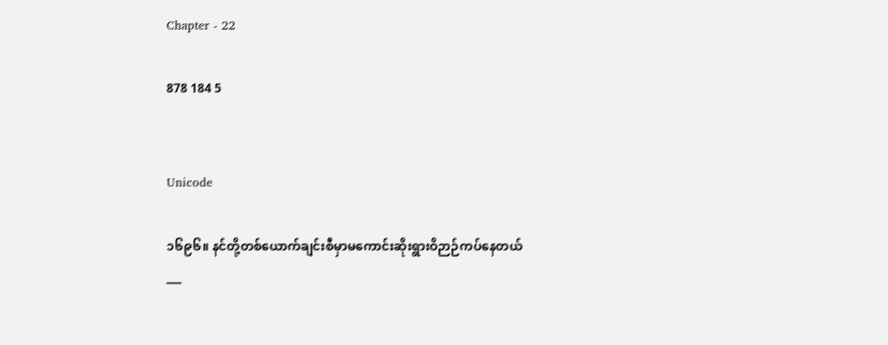Chapter - 22

878 184 5


Unicode

၁၆၉၆။ နင်တို့တစ်ယောက်ချင်းစီမှာမကောင်းဆိုးရွားဝိဉာဉ်ကပ်နေတယ်
___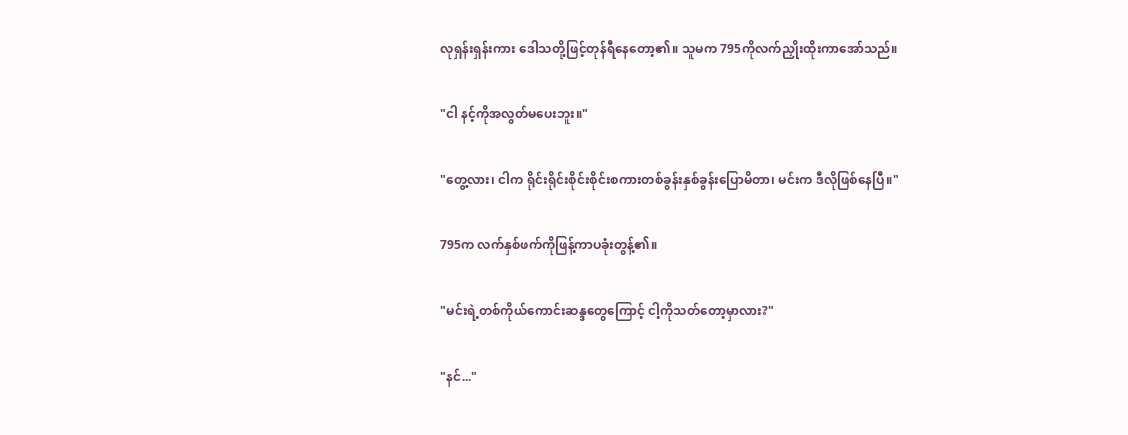လုရှန်းရှန်းကား ဒေါသတို့ဖြင့်တုန်ရီနေတော့၏။ သူမက 795ကိုလက်ညှိုးထိုးကာအော်သည်။

"ငါ နင့်ကိုအလွတ်မပေးဘူး။"

"တွေ့လား၊ ငါက ရိုင်းရိုင်းစိုင်းစိုင်းစကားတစ်ခွန်းနှစ်ခွန်းပြောမိတာ၊ မင်းက ဒီလိုဖြစ်နေပြီ။"

795က လက်နှစ်ဖက်ကိုဖြန့်ကာပခုံးတွန့်၏။

"မင်းရဲ့တစ်ကိုယ်ကောင်းဆန္ဒတွေကြောင့် ငါ့ကိုသတ်တော့မှာလား?"

"နင်..."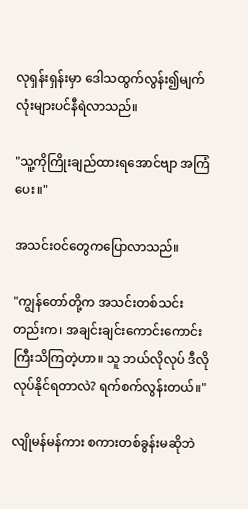လုရှန်းရှန်းမှာ ဒေါသထွက်လွန်း၍မျက်လုံးများပင်နီရဲလာသည်။

"သူ့ကိုကြိုးချည်ထားရအောင်ဗျာ အကြံပေး။"

အသင်းဝင်တွေကပြောလာသည်။

"ကျွန်တော်တို့က အသင်းတစ်သင်းတည်းက၊ အချင်းချင်းကောင်းကောင်းကြီးသိကြတဲ့ဟာ။ သူ ဘယ်လိုလုပ် ဒီလိုလုပ်နိုင်ရတာလဲ? ရက်စက်လွန်းတယ်။"

လျိုမန်မန်ကား စကားတစ်ခွန်းမဆိုဘဲ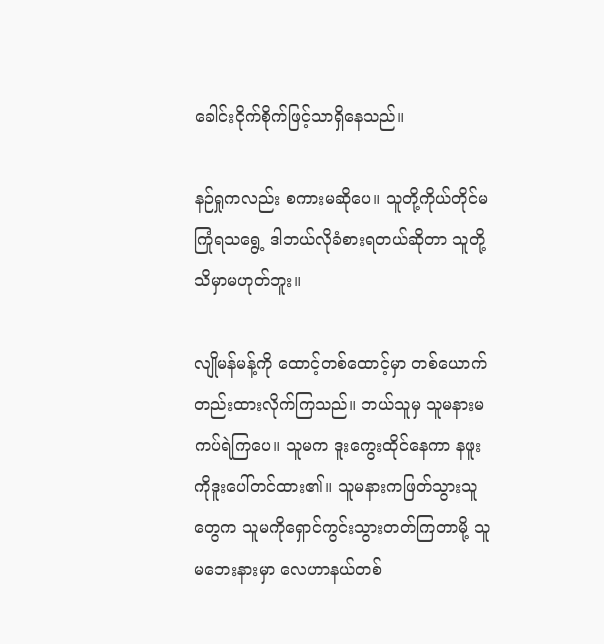ခေါင်းငိုက်စိုက်ဖြင့်သာရှိနေသည်။

နဉ်ရှုကလည်း စကားမဆိုပေ။ သူတို့ကိုယ်တိုင်မကြုံရသရွေ့ ဒါဘယ်လိုခံစားရတယ်ဆိုတာ သူတို့သိမှာမဟုတ်ဘူး။

လျိုမန်မန့်ကို ထောင့်တစ်ထောင့်မှာ တစ်ယောက်တည်းထားလိုက်ကြသည်။ ဘယ်သူမှ သူမနားမကပ်ရဲကြပေ။ သူမက ဒူးကွေးထိုင်နေကာ နဖူးကိုဒူးပေါ်တင်ထား၏။ သူမနားကဖြတ်သွားသူတွေက သူမကိုရှောင်ကွင်းသွားတတ်ကြတာမို့ သူမဘေးနားမှာ လေဟာနယ်တစ်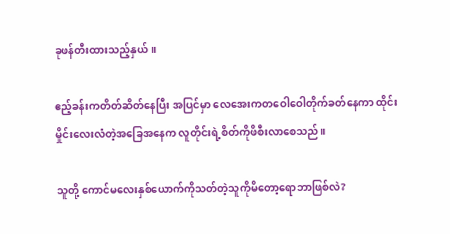ခုဖန်တီးထားသည့်နှယ်။

ဧည့်ခန်းကတိတ်ဆိတ်နေပြီး အပြင်မှာ လေအေးကတဝေါဝေါတိုက်ခတ်နေကာ ထိုင်းမှိုင်းလေးလံတဲ့အခြေအနေက လူတိုင်းရဲ့စိတ်ကိုဖိစီးလာစေသည်။

သူတို့ ကောင်မလေးနှစ်ယောက်ကိုသတ်တဲ့သူကိုမိတော့ရောဘာဖြစ်လဲ?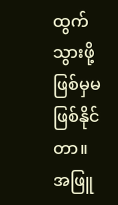ထွက်သွားဖို့ဖြစ်မှမဖြစ်နိုင်တာ။ အဖြူ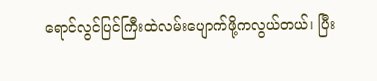ရောင်လွင်ပြင်ကြီးထဲလမ်းပျောက်ဖို့ကလွယ်တယ်၊ ပြီး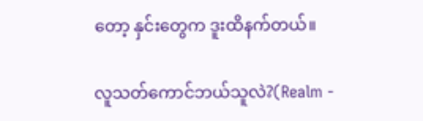တော့ နှင်းတွေက ဒူးထိနက်တယ်။

လူသတ်ကောင်ဘယ်သူလဲ?(Realm -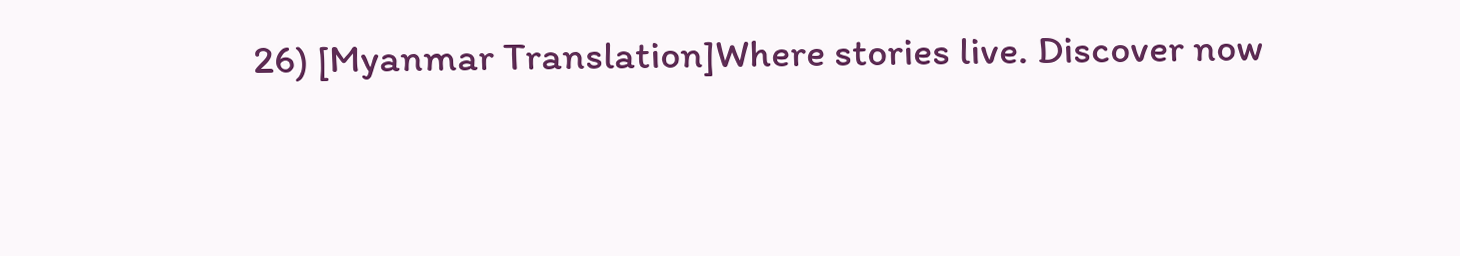26) [Myanmar Translation]Where stories live. Discover now